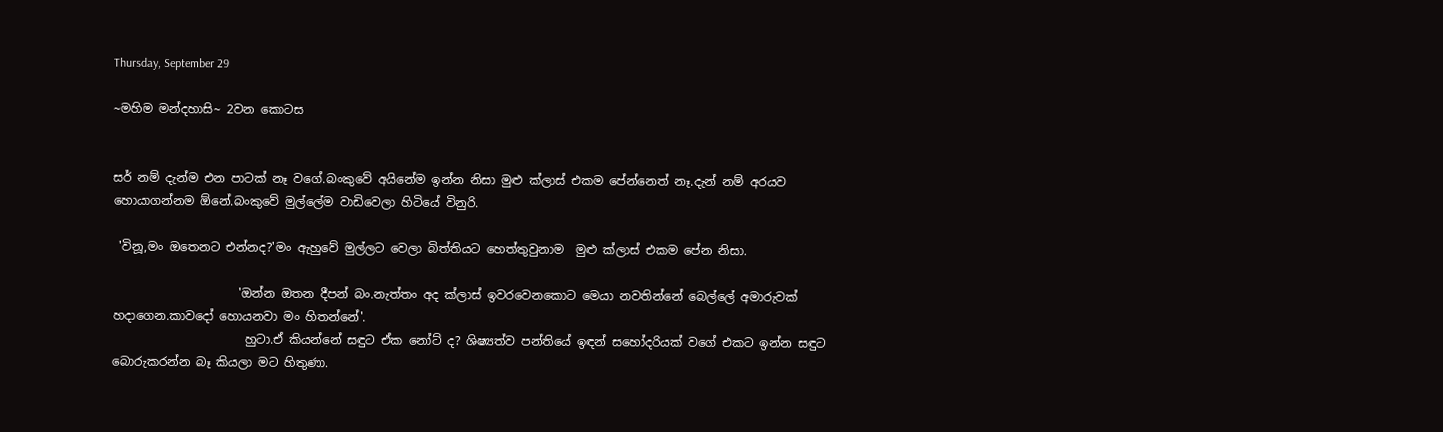Thursday, September 29

~මහිම මන්දහාසි~ 2වන කොටස


සර් නම් දැන්ම එන පාටක් නෑ වගේ.බංකුවේ අයිනේම ඉන්න නිසා මුළු ක්ලාස් එකම පේන්නෙත් නෑ.දැන් නම් අරයව හොයාගන්නම ඕනේ.බංකුවේ මුල්ලේම වාඩිවෙලා හිටියේ විනුරි.

 'විනූ,මං ඔතෙනට එන්නද?'මං ඇහුවේ මුල්ලට වෙලා බිත්තියට හෙත්තුවුනාම  මුළු ක්ලාස් එකම පේන නිසා.

                     'ඔන්න ඔතන දීපන් බං.නැත්තං අද ක්ලාස් ඉවරවෙනකොට මෙයා නවතින්නේ බෙල්ලේ අමාරුවක් හදාගෙන.කාවදෝ හොයනවා මං හිතන්නේ'.
                      හුටා.ඒ කියන්නේ සඳුට ඒක නෝට් ද? ශිෂ්‍යත්ව පන්තියේ ඉඳන් සහෝදරියක් වගේ එකට ඉන්න සඳුට බොරුකරන්න බෑ කියලා මට හිතුණා.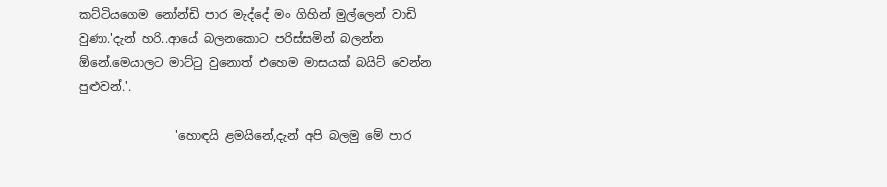කට්ටියගෙම නෝන්ඩි පාර මැද්දේ මං ගිහින් මුල්ලෙන් වාඩි වුණා.'දැන් හරි..ආයේ බලනකොට පරිස්සමින් බලන්න ඕනේ.මෙයාලට මාට්ටු වුනොත් එහෙම මාසයක් බයිට් වෙන්න පුළුවන්.'.

                'හොඳයි ළමයිනේ,දැන් අපි බලමු මේ පාර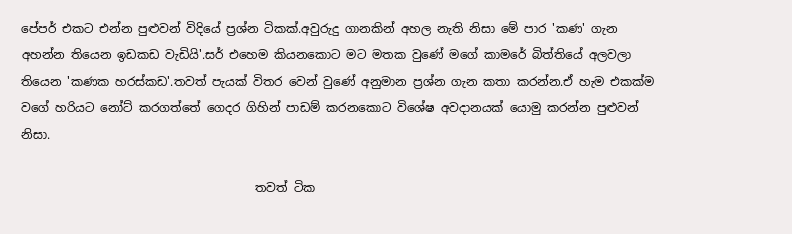පේපර් එකට එන්න පුළුවන් විදියේ ප්‍රශ්න ටිකක්.අවුරුදු ගානකින් අහල නැති නිසා මේ පාර 'කණ' ගැන අහන්න තියෙන ඉඩකඩ වැඩියි'.සර් එහෙම කියනකොට මට මතක වුණේ මගේ කාමරේ බිත්තියේ අලවලා තියෙන 'කණක හරස්කඩ'.තවත් පැයක් විතර වෙන් වුණේ අනුමාන ප්‍රශ්න ගැන කතා කරන්න.ඒ හැම එකක්ම වගේ හරියට නෝට් කරගත්තේ ගෙදර ගිහින් පාඩම් කරනකොට විශේෂ අවදානයක් යොමු කරන්න පුළුවන් නිසා.

                                       තවත් ටික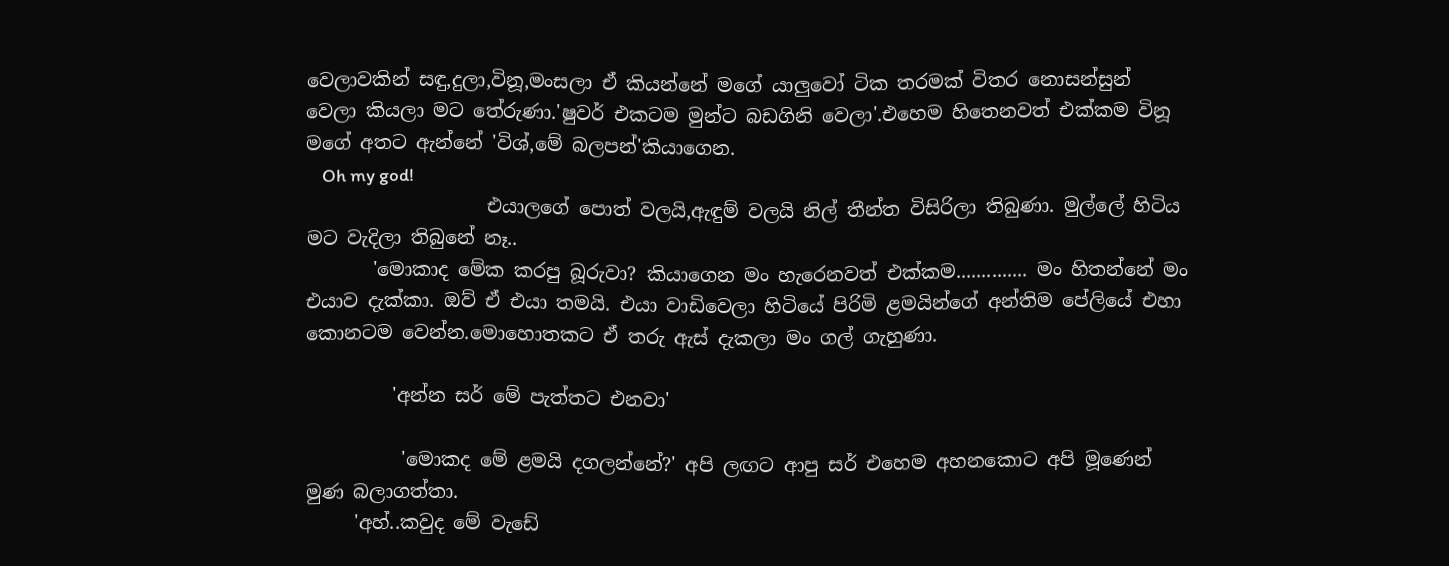වෙලාවකින් සඳු,දුලා,විනූ,මංසලා ඒ කියන්නේ මගේ යාලුවෝ ටික තරමක් විතර නොසන්සුන් වෙලා කියලා මට තේරුණා.'ෂුවර් එකටම මුන්ට බඩගිනි වෙලා'.එහෙම හිතෙනවත් එක්කම විනූ මගේ අතට ඇන්නේ 'විශ්,මේ බලපන්'කියාගෙන.
    Oh my god!
                   එයාලගේ පොත් වලයි,ඇඳුම් වලයි නිල් තීන්ත විසිරිලා තිබුණා. මුල්ලේ හිටිය මට වැදිලා තිබුනේ නෑ..
       'මොකාද මේක කරපු බූරුවා? කියාගෙන මං හැරෙනවත් එක්කම.............. මං හිතන්නේ මං එයාව දැක්කා. ඔව් ඒ එයා තමයි. එයා වාඩිවෙලා හිටියේ පිරිමි ළමයින්ගේ අන්තිම පේලියේ එහා කොනටම වෙන්න.මොහොතකට ඒ තරු ඇස් දැකලා මං ගල් ගැහුණා.

         'අන්න සර් මේ පැත්තට එනවා'

          'මොකද මේ ළමයි දගලන්නේ?' අපි ලඟට ආපු සර් එහෙම අහනකොට අපි මූණෙන් මුණ බලාගත්තා.
     'අහ්..කවුද මේ වැඩේ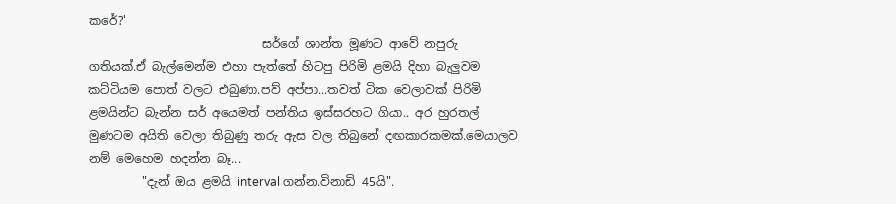කරේ?'
                             සර්ගේ ශාන්ත මූණට ආවේ නපුරු ගතියක්.ඒ බැල්මෙන්ම එහා පැත්තේ හිටපු පිරිමි ළමයි දිහා බැලුවම කට්ටියම පොත් වලට එබුණා.පව් අප්පා...තවත් ටික වෙලාවක් පිරිමි ළමයින්ට බැන්න සර් අයෙමත් පන්තිය ඉස්සරහට ගියා.. අර හුරතල් මුණටම අයිති වෙලා තිබුණු තරු ඇස වල තිබුනේ දඟකාරකමක්.මෙයාලව නම් මෙහෙම හදන්න බෑ...
         "දැන් ඔය ළමයි interval ගන්න.විනාඩි 45යි".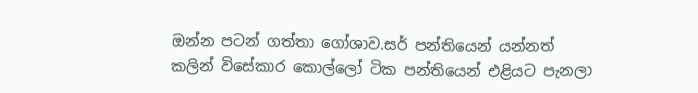ඔන්න පටන් ගත්තා ගෝශාව.සර් පන්තියෙන් යන්නත් කලින් විසේකාර කොල්ලෝ ටික පන්තියෙන් එළියට පැනලා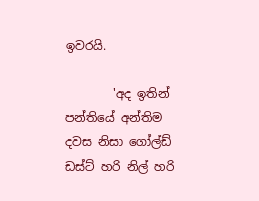ඉවරයි.

        'අද ඉතින් පන්තියේ අන්තිම දවස නිසා ගෝල්ඩ් ඩස්ට් හරි නිල් හරි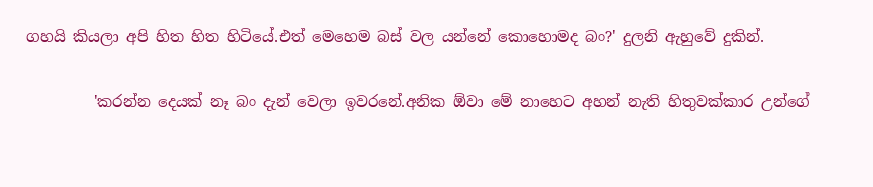ගහයි කියලා අපි හිත හිත හිටියේ.එත් මෙහෙම බස් වල යන්නේ කොහොමද බං?' දුලනි ඇහුවේ දුකින්.

         'කරන්න දෙයක් නෑ බං දැන් වෙලා ඉවරනේ.අනික ඕවා මේ නාහෙට අහන් නැති හිතුවක්කාර උන්ගේ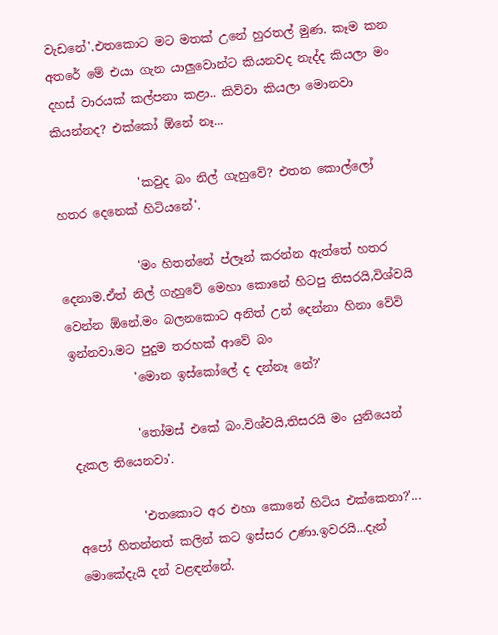වැඩනේ'.එතකොට මට මතක් උනේ හුරතල් මුණ. කෑම කන අතරේ මේ එයා ගැන යාලුවොන්ට කියනවද නැද්ද කියලා මං දහස් වාරයක් කල්පනා කළා.. කිව්වා කියලා මොනවා කියන්නද? එක්කෝ ඕනේ නෑ...

              'කවුද බං නිල් ගැහුවේ? එතන කොල්ලෝ හතර දෙනෙක් හිටියනේ'.

             'මං හිතන්නේ ප්ලෑන් කරන්න ඇත්තේ හතර දෙනාම.ඒත් නිල් ගැහුවේ මෙහා කොනේ හිටපු තිසරයි,විශ්වයි වෙන්න ඕනේ.මං බලනකොට අනිත් උන් දෙන්නා හිනා වේවි ඉන්නවා.මට පුදුම තරහක් ආවේ බං
           'මොන ඉස්කෝලේ ද දන්නෑ නේ?'

           'තෝමස් එකේ බං.විශ්වයි,තිසරයි මං යුනියෙන් දැකල තියෙනවා'.

           'එතකොට අර එහා කොනේ හිටිය එක්කෙනා?'... අපෝ හිතන්නත් කලින් කට ඉස්සර උණා.ඉවරයි...දැන් මොකේදැයි දන් වළඳන්නේ.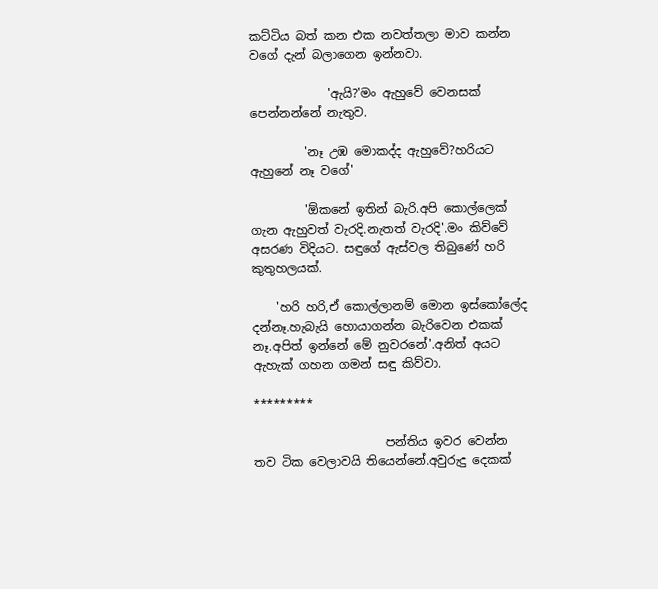කට්ටිය බත් කන එක නවත්තලා මාව කන්න වගේ දැන් බලාගෙන ඉන්නවා.

             'ඇයි?'මං ඇහුවේ වෙනසක් පෙන්නන්නේ නැතුව.

         'නෑ උඹ මොකද්ද ඇහුවේ?හරියට ඇහුනේ නෑ වගේ'

         'ඕකනේ ඉතින් බැරි.අපි කොල්ලෙක් ගැන ඇහුවත් වැරදි.නැතත් වැරදි'.මං කිව්වේ අසරණ විදියට. සඳුගේ ඇස්වල තිබුණේ හරි කුතුහලයක්.

    'හරි හරි,ඒ කොල්ලානම් මොන ඉස්කෝලේද දන්නෑ.හැබැයි හොයාගන්න බැරිවෙන එකක් නෑ.අපිත් ඉන්නේ මේ නුවරනේ'.අනිත් අයට ඇහැක් ගහන ගමන් සඳු කිව්වා.

*********

                      පන්තිය ඉවර වෙන්න තව ටික වෙලාවයි තියෙන්නේ.අවුරුදු දෙකක්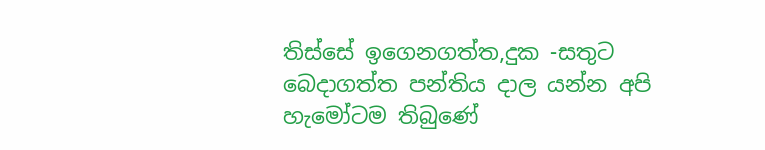තිස්සේ ඉගෙනගත්ත,දුක -සතුට බෙදාගත්ත පන්තිය දාල යන්න අපි හැමෝටම තිබුණේ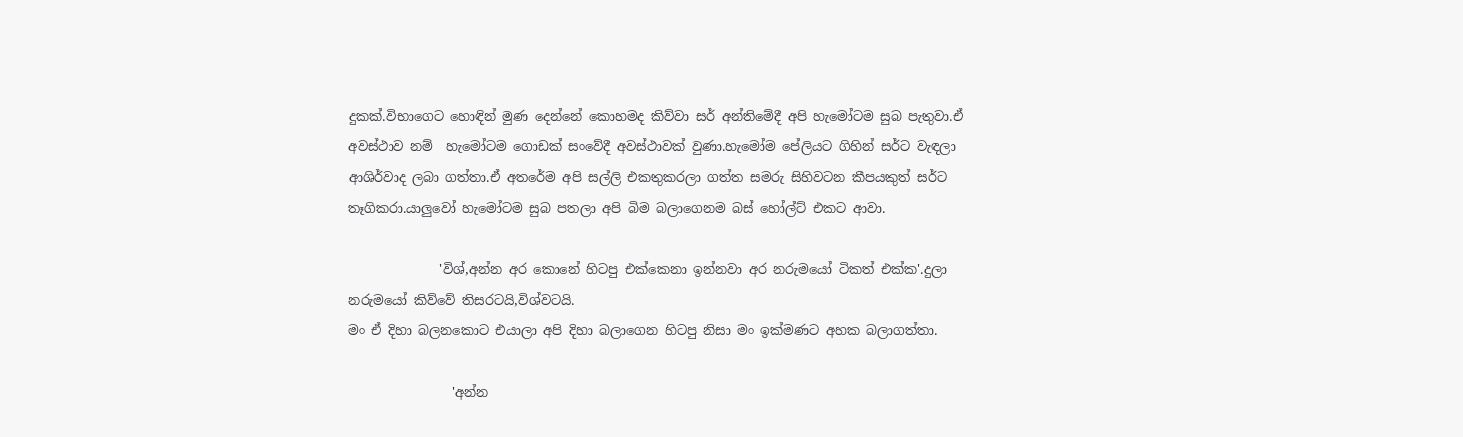දුකක්.විභාගෙට හොඳින් මුණ දෙන්නේ කොහමද කිව්වා සර් අන්තිමේදී අපි හැමෝටම සුබ පැතුවා.ඒ අවස්ථාව නම්  හැමෝටම ගොඩක් සංවේදී අවස්ථාවක් වුණා.හැමෝම පේලියට ගිහින් සර්ට වැඳලා ආශිර්වාද ලබා ගත්තා.ඒ අතරේම අපි සල්ලි එකතුකරලා ගත්ත සමරු සිහිවටන කීපයකුත් සර්ට තෑගිකරා.යාලුවෝ හැමෝටම සුබ පතලා අපි බිම බලාගෙනම බස් හෝල්ට් එකට ආවා.

              'විශ්,අන්න අර කොනේ හිටපු එක්කෙනා ඉන්නවා අර නරුමයෝ ටිකත් එක්ක'.දුලා නරුමයෝ කිව්වේ තිසරටයි,විශ්වටයි.
මං ඒ දිහා බලනකොට එයාලා අපි දිහා බලාගෙන හිටපු නිසා මං ඉක්මණට අහක බලාගත්තා.

                'අන්න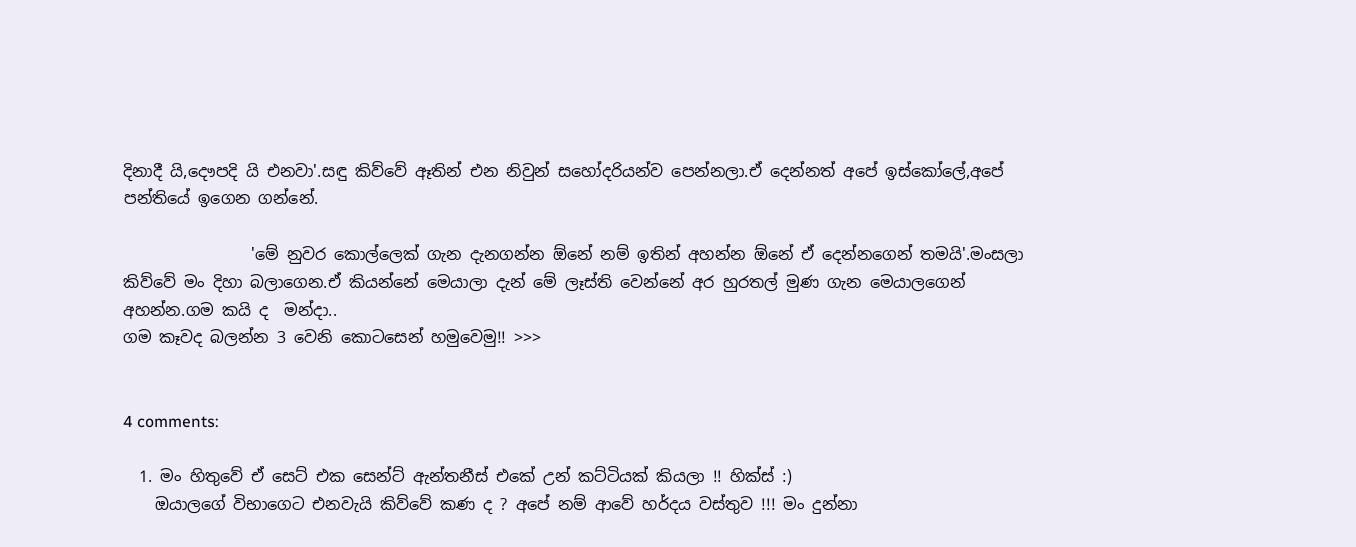දිනාදී යි,දෞපදි යි එනවා'.සඳු කිව්වේ ඈතින් එන නිවුන් සහෝදරියන්ව පෙන්නලා.ඒ දෙන්නත් අපේ ඉස්කෝලේ,අපේ පන්තියේ ඉගෙන ගන්නේ.

                'මේ නුවර කොල්ලෙක් ගැන දැනගන්න ඕනේ නම් ඉතින් අහන්න ඕනේ ඒ දෙන්නගෙන් තමයි'.මංසලා කිව්වේ මං දිහා බලාගෙන.ඒ කියන්නේ මෙයාලා දැන් මේ ලෑස්ති වෙන්නේ අර හුරතල් මුණ ගැන මෙයාලගෙන් අහන්න.ගම කයි ද  මන්දා..
ගම කෑවද බලන්න 3 වෙනි කොටසෙන් හමුවෙමු!! >>>


4 comments:

  1. මං හිතුවේ ඒ සෙට් එක සෙන්ට් ඇන්තනීස් එකේ උන් කට්ටියක් කියලා !! හික්ස් :)
    ඔයාලගේ විභාගෙට එනවැයි කිව්වේ කණ ද ? අපේ නම් ආවේ හර්දය වස්තුව !!! මං දුන්නා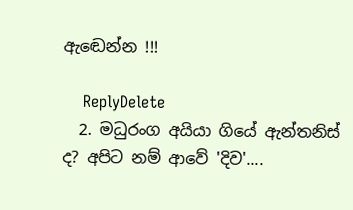ඇඬෙන්න !!!

    ReplyDelete
  2. මධුරංග අයියා ගියේ ඇන්තනිස් ද? අපිට නම් ආවේ 'දිව'....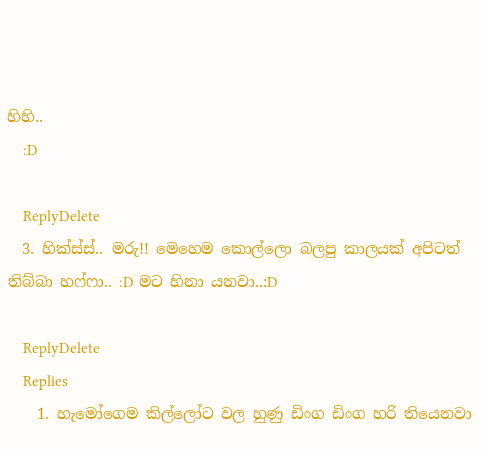හිහි..
    :D

    ReplyDelete
  3. හික්ස්ස්.. මරු!! මෙහෙම කොල්ලො බලපු කාලයක් අපිටත් තිබ්බා හෆ්ෆා.. :D මට හිනා යනවා..:D

    ReplyDelete
    Replies
    1. හැමෝගෙම කිල්ලෝට වල හුණු ඩිංග ඩිංග හරි තියෙනවා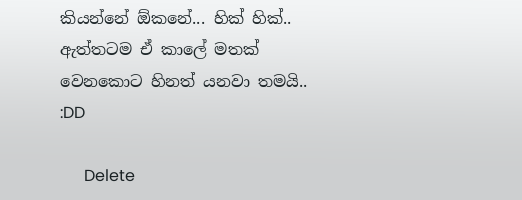කියන්නේ ඕකනේ... හික් හික්.. ඇත්තටම ඒ කාලේ මතක් වෙනකොට හිනත් යනවා තමයි.. :DD

      Delete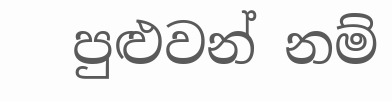පුළුවන් නම්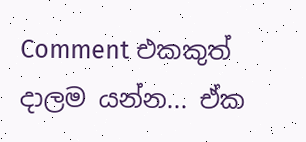Comment එකකුත් දාලම යන්න... ඒක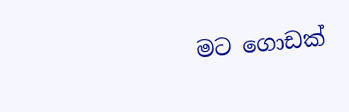මට ගොඩක්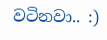වටිනවා.. :)